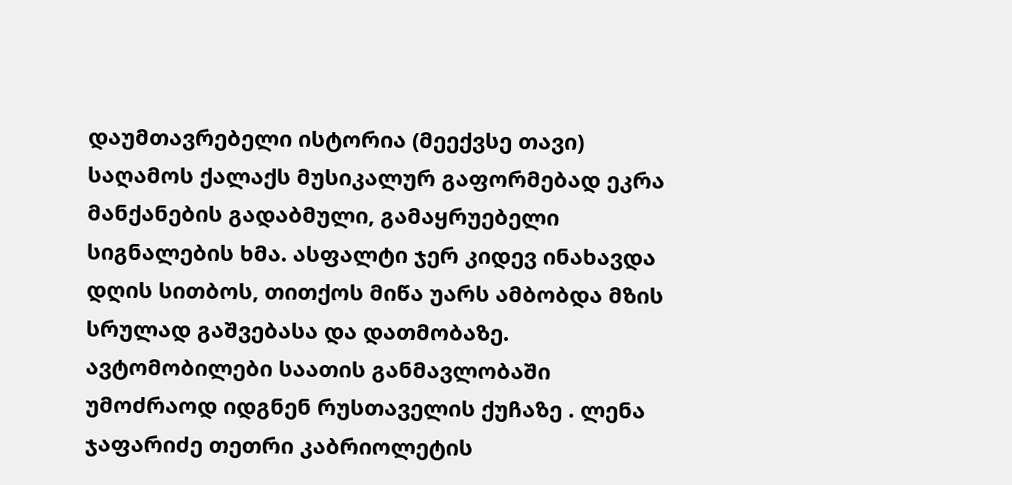დაუმთავრებელი ისტორია (მეექვსე თავი)
საღამოს ქალაქს მუსიკალურ გაფორმებად ეკრა მანქანების გადაბმული, გამაყრუებელი სიგნალების ხმა. ასფალტი ჯერ კიდევ ინახავდა დღის სითბოს, თითქოს მიწა უარს ამბობდა მზის სრულად გაშვებასა და დათმობაზე. ავტომობილები საათის განმავლობაში უმოძრაოდ იდგნენ რუსთაველის ქუჩაზე . ლენა ჯაფარიძე თეთრი კაბრიოლეტის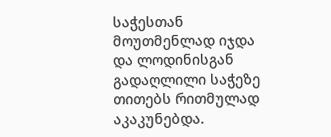საჭესთან მოუთმენლად იჯდა და ლოდინისგან გადაღლილი საჭეზე თითებს რითმულად აკაკუნებდა.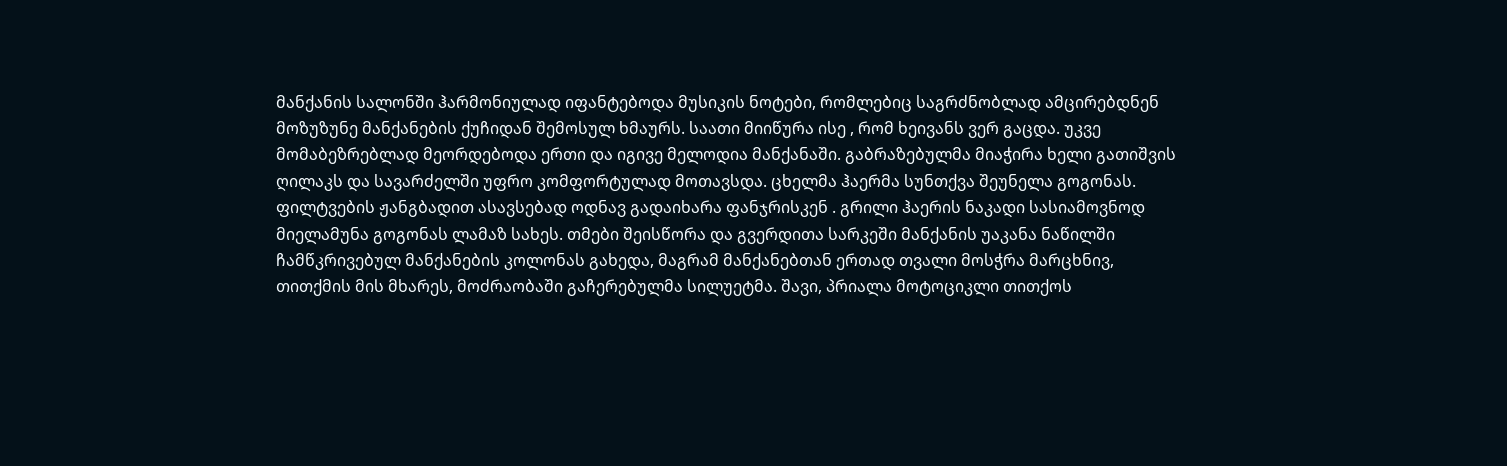მანქანის სალონში ჰარმონიულად იფანტებოდა მუსიკის ნოტები, რომლებიც საგრძნობლად ამცირებდნენ მოზუზუნე მანქანების ქუჩიდან შემოსულ ხმაურს. საათი მიიწურა ისე , რომ ხეივანს ვერ გაცდა. უკვე მომაბეზრებლად მეორდებოდა ერთი და იგივე მელოდია მანქანაში. გაბრაზებულმა მიაჭირა ხელი გათიშვის ღილაკს და სავარძელში უფრო კომფორტულად მოთავსდა. ცხელმა ჰაერმა სუნთქვა შეუნელა გოგონას. ფილტვების ჟანგბადით ასავსებად ოდნავ გადაიხარა ფანჯრისკენ . გრილი ჰაერის ნაკადი სასიამოვნოდ მიელამუნა გოგონას ლამაზ სახეს. თმები შეისწორა და გვერდითა სარკეში მანქანის უაკანა ნაწილში ჩამწკრივებულ მანქანების კოლონას გახედა, მაგრამ მანქანებთან ერთად თვალი მოსჭრა მარცხნივ, თითქმის მის მხარეს, მოძრაობაში გაჩერებულმა სილუეტმა. შავი, პრიალა მოტოციკლი თითქოს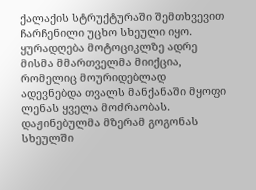ქალაქის სტრუქტურაში შემთხვევით ჩარჩენილი უცხო სხეული იყო. ყურადღება მოტოციკლზე ადრე მისმა მმართველმა მიიქცია, რომელიც მოურიდებლად ადევნებდა თვალს მანქანაში მყოფი ლენას ყველა მოძრაობას. დაჟინებულმა მზერამ გოგონას სხეულში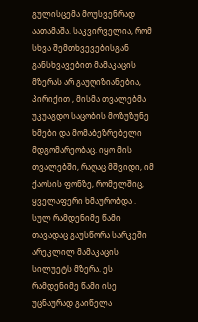გულისცემა მოუსვენრად აათამაშა. საკვირველია, რომ სხვა შემთხვევებისგან განსხვავებით მამაკაცის მზერას არ გაუღიზიანებია, პირიქით , მისმა თვალებმა უკუაგდო საცობის მოზუზუნე ხმები და მომაბეზრებელი მდგომარეობაც. იყო მის თვალებში, რაღაც მშვიდი, იმ ქაოსის ფონზე, რომელშიც, ყველაფერი ხმაურობდა . სულ რამდენიმე წამი თავადაც გაუსწორა სარკეში არეკლილ მამაკაცის სილუეტს მზერა. ეს რამდენიმე წამი ისე უცნაურად გაიწელა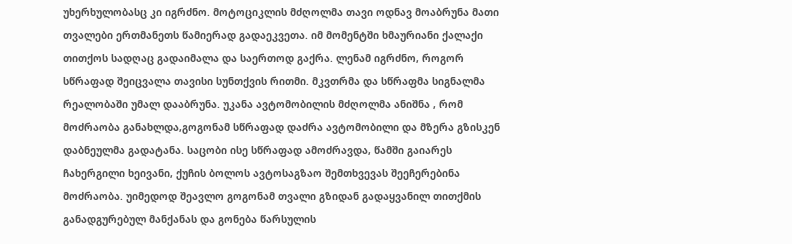უხერხულობასც კი იგრძნო. მოტოციკლის მძღოლმა თავი ოდნავ მოაბრუნა მათი თვალები ერთმანეთს წამიერად გადაეკვეთა. იმ მომენტში ხმაურიანი ქალაქი თითქოს სადღაც გადაიმალა და საერთოდ გაქრა. ლენამ იგრძნო, როგორ სწრაფად შეიცვალა თავისი სუნთქვის რითმი. მკვთრმა და სწრაფმა სიგნალმა რეალობაში უმალ დააბრუნა. უკანა ავტომობილის მძღოლმა ანიშნა , რომ მოძრაობა განახლდა,გოგონამ სწრაფად დაძრა ავტომობილი და მზერა გზისკენ დაბნეულმა გადატანა. საცობი ისე სწრაფად ამოძრავდა, წამში გაიარეს ჩახერგილი ხეივანი, ქუჩის ბოლოს ავტოსაგზაო შემთხვევას შეეჩერებინა მოძრაობა. უიმედოდ შეავლო გოგონამ თვალი გზიდან გადაყვანილ თითქმის განადგურებულ მანქანას და გონება წარსულის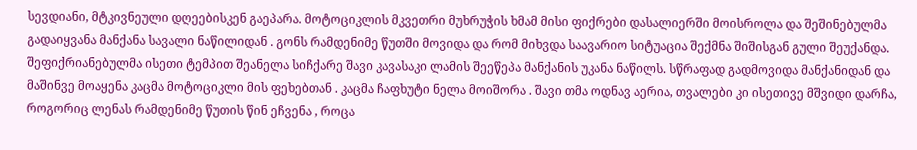სევდიანი, მტკივნეული დღეებისკენ გაეპარა. მოტოციკლის მკვეთრი მუხრუჭის ხმამ მისი ფიქრები დასალიერში მოისროლა და შეშინებულმა გადაიყვანა მანქანა სავალი ნაწილიდან . გონს რამდენიმე წუთში მოვიდა და რომ მიხვდა საავარიო სიტუაცია შექმნა შიშისგან გული შეუქანდა. შეფიქრიანებულმა ისეთი ტემპით შეანელა სიჩქარე შავი კავასაკი ლამის შეეწეპა მანქანის უკანა ნაწილს. სწრაფად გადმოვიდა მანქანიდან და მაშინვე მოაყენა კაცმა მოტოციკლი მის ფეხებთან . კაცმა ჩაფხუტი ნელა მოიშორა . შავი თმა ოდნავ აერია, თვალები კი ისეთივე მშვიდი დარჩა, როგორიც ლენას რამდენიმე წუთის წინ ეჩვენა , როცა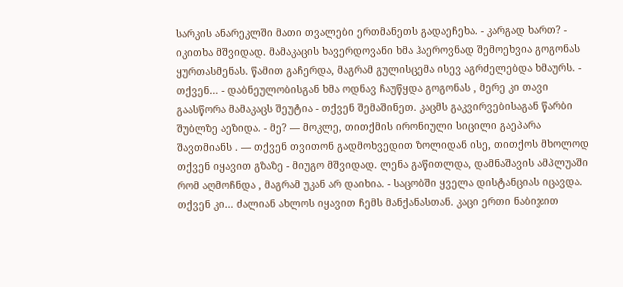სარკის ანარეკლში მათი თვალები ერთმანეთს გადაეჩეხა. - კარგად ხართ? - იკითხა მშვიდად. მამაკაცის ხავერდოვანი ხმა ჰაეროვნად შემოეხვია გოგონას ყურთასმენას. წამით გაჩერდა, მაგრამ გულისცემა ისევ აგრძელებდა ხმაურს. - თქვენ… - დაბნეულობისგან ხმა ოდნავ ჩაუწყდა გოგონას , მერე კი თავი გაასწორა მამაკაცს შეუტია - თქვენ შემაშინეთ. კაცმს გაკვირვებისაგან წარბი შუბლზე აეზიდა. - მე? — მოკლე, თითქმის ირონიული სიცილი გაეპარა შავთმიანს . — თქვენ თვითონ გადმოხვედით ზოლიდან ისე, თითქოს მხოლოდ თქვენ იყავით გზაზე - მიუგო მშვიდად. ლენა გაწითლდა, დამნაშავის ამპლუაში რომ აღმოჩნდა , მაგრამ უკან არ დაიხია. - საცობში ყველა დისტანციას იცავდა. თქვენ კი… ძალიან ახლოს იყავით ჩემს მანქანასთან. კაცი ერთი ნაბიჯით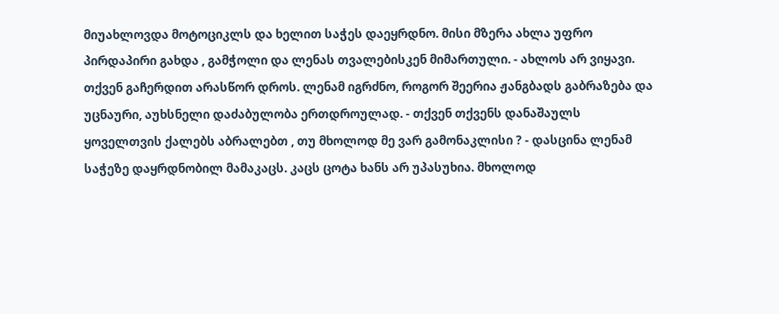მიუახლოვდა მოტოციკლს და ხელით საჭეს დაეყრდნო. მისი მზერა ახლა უფრო პირდაპირი გახდა , გამჭოლი და ლენას თვალებისკენ მიმართული. - ახლოს არ ვიყავი. თქვენ გაჩერდით არასწორ დროს. ლენამ იგრძნო, როგორ შეერია ჟანგბადს გაბრაზება და უცნაური, აუხსნელი დაძაბულობა ერთდროულად. - თქვენ თქვენს დანაშაულს ყოველთვის ქალებს აბრალებთ , თუ მხოლოდ მე ვარ გამონაკლისი ? - დასცინა ლენამ საჭეზე დაყრდნობილ მამაკაცს. კაცს ცოტა ხანს არ უპასუხია. მხოლოდ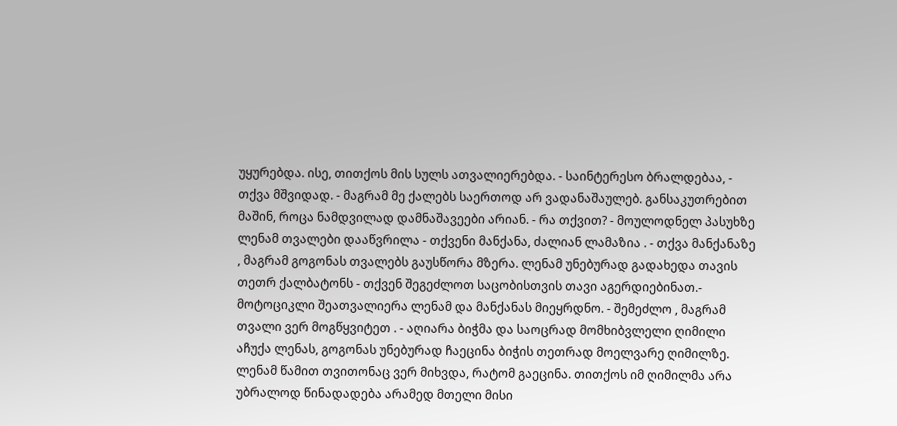უყურებდა. ისე, თითქოს მის სულს ათვალიერებდა. - საინტერესო ბრალდებაა, - თქვა მშვიდად. - მაგრამ მე ქალებს საერთოდ არ ვადანაშაულებ. განსაკუთრებით მაშინ, როცა ნამდვილად დამნაშავეები არიან. - რა თქვით? - მოულოდნელ პასუხზე ლენამ თვალები დააწვრილა - თქვენი მანქანა, ძალიან ლამაზია . - თქვა მანქანაზე , მაგრამ გოგონას თვალებს გაუსწორა მზერა. ლენამ უნებურად გადახედა თავის თეთრ ქალბატონს - თქვენ შეგეძლოთ საცობისთვის თავი აგერდიებინათ.- მოტოციკლი შეათვალიერა ლენამ და მანქანას მიეყრდნო. - შემეძლო , მაგრამ თვალი ვერ მოგწყვიტეთ . - აღიარა ბიჭმა და საოცრად მომხიბვლელი ღიმილი აჩუქა ლენას, გოგონას უნებურად ჩაეცინა ბიჭის თეთრად მოელვარე ღიმილზე. ლენამ წამით თვითონაც ვერ მიხვდა, რატომ გაეცინა. თითქოს იმ ღიმილმა არა უბრალოდ წინადადება არამედ მთელი მისი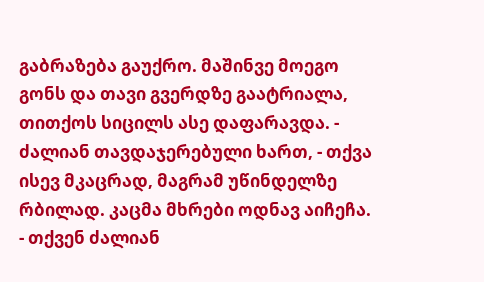გაბრაზება გაუქრო. მაშინვე მოეგო გონს და თავი გვერდზე გაატრიალა, თითქოს სიცილს ასე დაფარავდა. - ძალიან თავდაჯერებული ხართ, - თქვა ისევ მკაცრად, მაგრამ უწინდელზე რბილად. კაცმა მხრები ოდნავ აიჩეჩა. - თქვენ ძალიან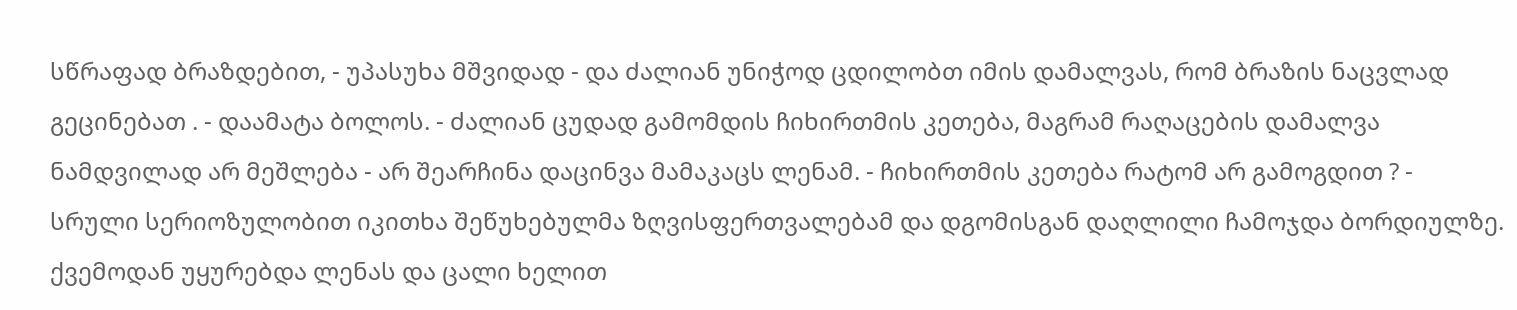სწრაფად ბრაზდებით, - უპასუხა მშვიდად - და ძალიან უნიჭოდ ცდილობთ იმის დამალვას, რომ ბრაზის ნაცვლად გეცინებათ . - დაამატა ბოლოს. - ძალიან ცუდად გამომდის ჩიხირთმის კეთება, მაგრამ რაღაცების დამალვა ნამდვილად არ მეშლება - არ შეარჩინა დაცინვა მამაკაცს ლენამ. - ჩიხირთმის კეთება რატომ არ გამოგდით ? - სრული სერიოზულობით იკითხა შეწუხებულმა ზღვისფერთვალებამ და დგომისგან დაღლილი ჩამოჯდა ბორდიულზე. ქვემოდან უყურებდა ლენას და ცალი ხელით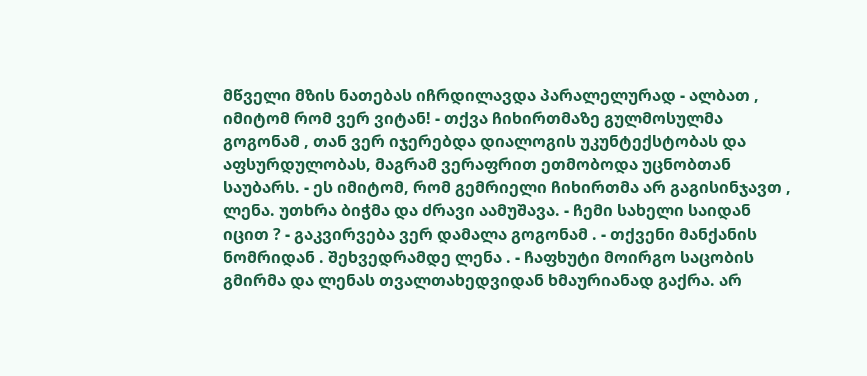მწველი მზის ნათებას იჩრდილავდა პარალელურად - ალბათ , იმიტომ რომ ვერ ვიტან! - თქვა ჩიხირთმაზე გულმოსულმა გოგონამ , თან ვერ იჯერებდა დიალოგის უკუნტექსტობას და აფსურდულობას, მაგრამ ვერაფრით ეთმობოდა უცნობთან საუბარს. - ეს იმიტომ, რომ გემრიელი ჩიხირთმა არ გაგისინჯავთ , ლენა. უთხრა ბიჭმა და ძრავი აამუშავა. - ჩემი სახელი საიდან იცით ? - გაკვირვება ვერ დამალა გოგონამ . - თქვენი მანქანის ნომრიდან . შეხვედრამდე ლენა . - ჩაფხუტი მოირგო საცობის გმირმა და ლენას თვალთახედვიდან ხმაურიანად გაქრა. არ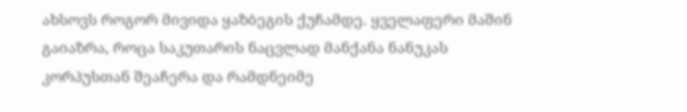ახსოვს როგორ მივიდა ყაზბეგის ქუჩამდე. ყველაფერი მაშინ გაიაზრა, როცა საკუთარის ნაცვლად მანქანა ნანუკას კორპუსთან შეაჩერა და რამდნეიმე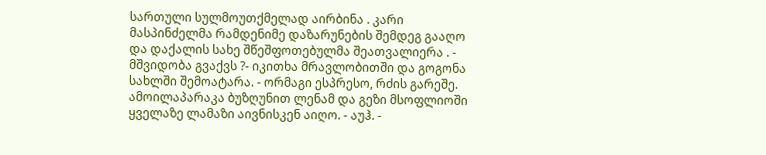სართული სულმოუთქმელად აირბინა . კარი მასპინძელმა რამდენიმე დაზარუნების შემდეგ გააღო და დაქალის სახე შწეშფოთებულმა შეათვალიერა . - მშვიდობა გვაქვს ?- იკითხა მრავლობითში და გოგონა სახლში შემოატარა. - ორმაგი ესპრესო, რძის გარეშე. ამოილაპარაკა ბუზღუნით ლენამ და გეზი მსოფლიოში ყველაზე ლამაზი აივნისკენ აიღო. - აუჰ. -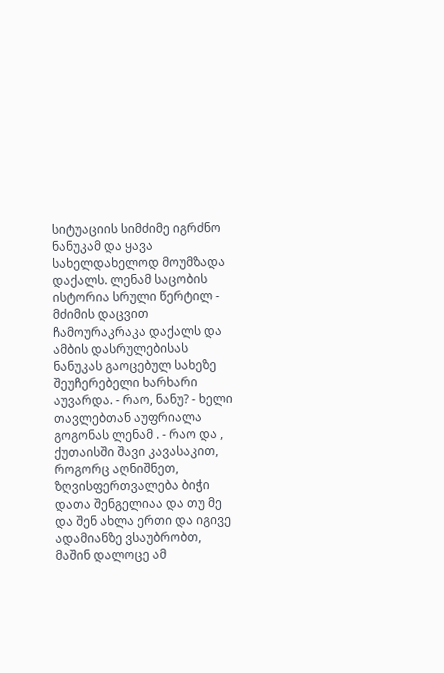სიტუაციის სიმძიმე იგრძნო ნანუკამ და ყავა სახელდახელოდ მოუმზადა დაქალს. ლენამ საცობის ისტორია სრული წერტილ - მძიმის დაცვით ჩამოურაკრაკა დაქალს და ამბის დასრულებისას ნანუკას გაოცებულ სახეზე შეუჩერებელი ხარხარი აუვარდა. - რაო, ნანუ? - ხელი თავლებთან აუფრიალა გოგონას ლენამ . - რაო და , ქუთაისში შავი კავასაკით, როგორც აღნიშნეთ, ზღვისფერთვალება ბიჭი დათა შენგელიაა და თუ მე და შენ ახლა ერთი და იგივე ადამიანზე ვსაუბრობთ, მაშინ დალოცე ამ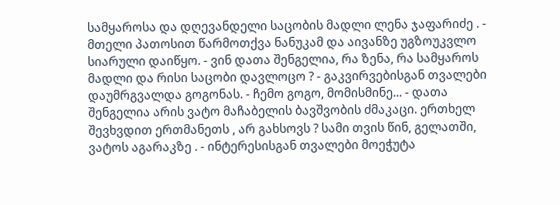სამყაროსა და დღევანდელი საცობის მადლი ლენა ჯაფარიძე . - მთელი პათოსით წარმოთქვა ნანუკამ და აივანზე უგზოუკვლო სიარული დაიწყო. - ვინ დათა შენგელია, რა ზენა, რა სამყაროს მადლი და რისი საცობი დავლოცო ? - გაკვირვებისგან თვალები დაუმრგვალდა გოგონას. - ჩემო გოგო, მომისმინე... - დათა შენგელია არის ვატო მაჩაბელის ბავშვობის ძმაკაცი. ერთხელ შევხვდით ერთმანეთს , არ გახსოვს ? სამი თვის წინ, გელათში, ვატოს აგარაკზე . - ინტერესისგან თვალები მოეჭუტა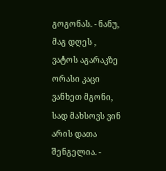გოგონას. - ნანუ, მაგ დღეს , ვატოს აგარაკზე ორასი კაცი ვანხეთ მგონი, სად მახსოვს ვინ არის დათა შენგელია. -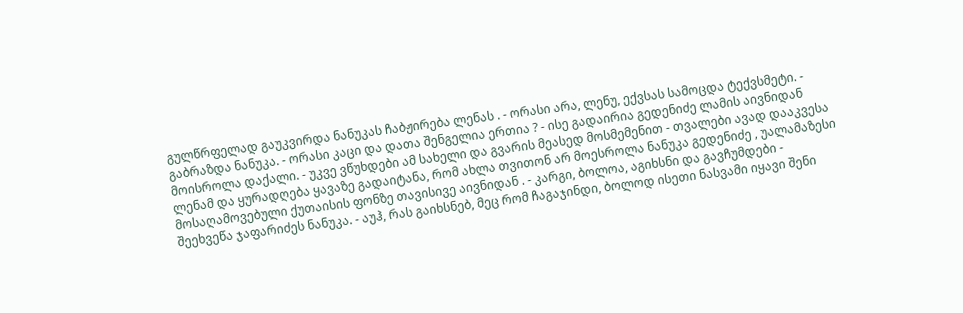გულწრფელად გაუკვირდა ნანუკას ჩაბჟირება ლენას . - ორასი არა, ლენუ, ექვსას სამოცდა ტექვსმეტი. - გაბრაზდა ნანუკა. - ორასი კაცი და დათა შენგელია ერთია ? - ისე გადაირია გედენიძე ლამის აივნიდან მოისროლა დაქალი. - უკვე ვწუხდები ამ სახელი და გვარის მეასედ მოსმემენით - თვალები ავად დააკვესა ლენამ და ყურადღება ყავაზე გადაიტანა, რომ ახლა თვითონ არ მოესროლა ნანუკა გედენიძე , უალამაზესი მოსაღამოვებული ქუთაისის ფონზე თავისივე აივნიდან . - კარგი, ბოლოა, აგიხსნი და გავჩუმდები - შეეხვეწა ჯაფარიძეს ნანუკა. - აუჰ, რას გაიხსნებ, მეც რომ ჩაგაჯინდი, ბოლოდ ისეთი ნასვამი იყავი შენი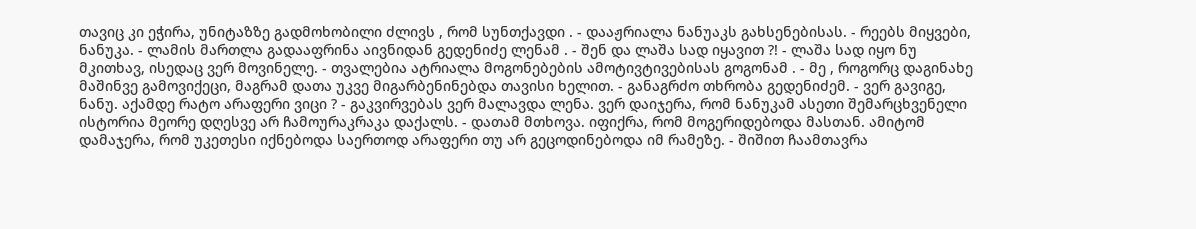თავიც კი ეჭირა, უნიტაზზე გადმოხობილი ძლივს , რომ სუნთქავდი . - დააჟრიალა ნანუაკს გახსენებისას. - რეებს მიყვები, ნანუკა. - ლამის მართლა გადააფრინა აივნიდან გედენიძე ლენამ . - შენ და ლაშა სად იყავით ?! - ლაშა სად იყო ნუ მკითხავ, ისედაც ვერ მოვინელე. - თვალებია ატრიალა მოგონებების ამოტივტივებისას გოგონამ . - მე , როგორც დაგინახე მაშინვე გამოვიქეცი, მაგრამ დათა უკვე მიგარბენინებდა თავისი ხელით. - განაგრძო თხრობა გედენიძემ. - ვერ გავიგე, ნანუ. აქამდე რატო არაფერი ვიცი ? - გაკვირვებას ვერ მალავდა ლენა. ვერ დაიჯერა, რომ ნანუკამ ასეთი შემარცხვენელი ისტორია მეორე დღესვე არ ჩამოურაკრაკა დაქალს. - დათამ მთხოვა. იფიქრა, რომ მოგერიდებოდა მასთან. ამიტომ დამაჯერა, რომ უკეთესი იქნებოდა საერთოდ არაფერი თუ არ გეცოდინებოდა იმ რამეზე. - შიშით ჩაამთავრა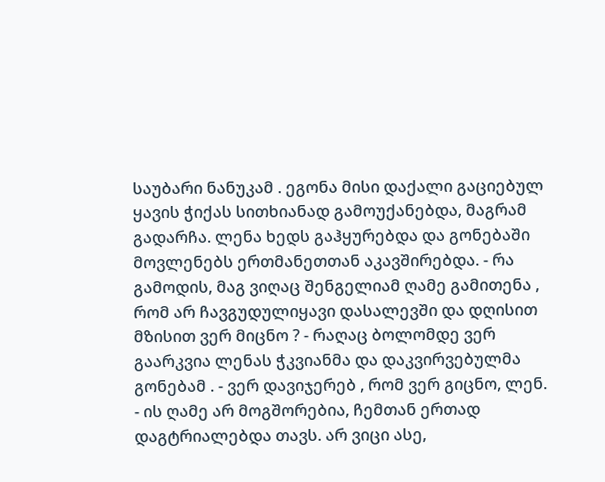საუბარი ნანუკამ . ეგონა მისი დაქალი გაციებულ ყავის ჭიქას სითხიანად გამოუქანებდა, მაგრამ გადარჩა. ლენა ხედს გაჰყურებდა და გონებაში მოვლენებს ერთმანეთთან აკავშირებდა. - რა გამოდის, მაგ ვიღაც შენგელიამ ღამე გამითენა , რომ არ ჩავგუდულიყავი დასალევში და დღისით მზისით ვერ მიცნო ? - რაღაც ბოლომდე ვერ გაარკვია ლენას ჭკვიანმა და დაკვირვებულმა გონებამ . - ვერ დავიჯერებ , რომ ვერ გიცნო, ლენ. - ის ღამე არ მოგშორებია, ჩემთან ერთად დაგტრიალებდა თავს. არ ვიცი ასე,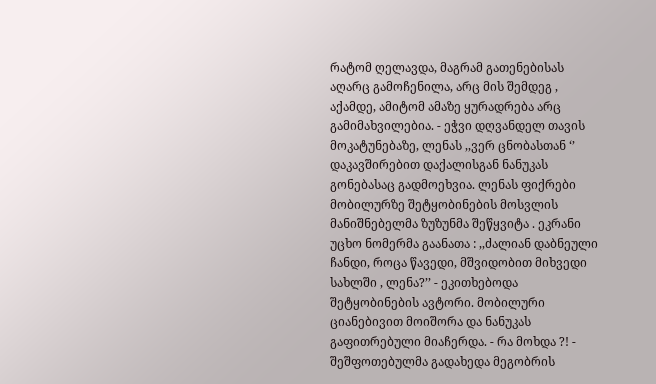რატომ ღელავდა, მაგრამ გათენებისას აღარც გამოჩენილა, არც მის შემდეგ , აქამდე, ამიტომ ამაზე ყურადრება არც გამიმახვილებია. - ეჭვი დღვანდელ თავის მოკატუნებაზე, ლენას ,,ვერ ცნობასთან ‘’ დაკავშირებით დაქალისგან ნანუკას გონებასაც გადმოეხვია. ლენას ფიქრები მობილურზე შეტყობინების მოსვლის მანიშნებელმა ზუზუნმა შეწყვიტა . ეკრანი უცხო ნომერმა გაანათა : ,,ძალიან დაბნეული ჩანდი, როცა წავედი, მშვიდობით მიხვედი სახლში , ლენა?’’ - ეკითხებოდა შეტყობინების ავტორი. მობილური ციანებივით მოიშორა და ნანუკას გაფითრებული მიაჩერდა. - რა მოხდა ?! - შეშფოთებულმა გადახედა მეგობრის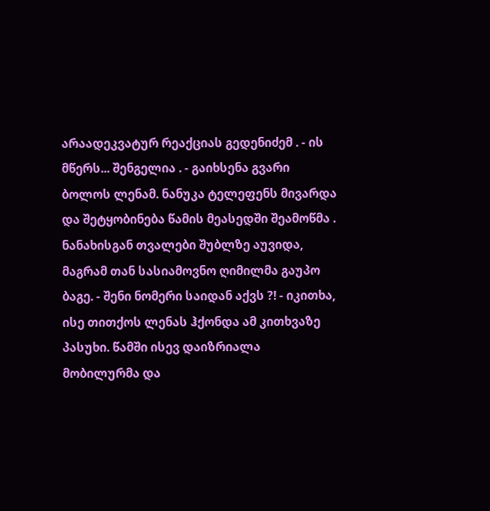არაადეკვატურ რეაქციას გედენიძემ . - ის მწერს... შენგელია . - გაიხსენა გვარი ბოლოს ლენამ. ნანუკა ტელეფენს მივარდა და შეტყობინება წამის მეასედში შეამოწმა . ნანახისგან თვალები შუბლზე აუვიდა, მაგრამ თან სასიამოვნო ღიმილმა გაუპო ბაგე. - შენი ნომერი საიდან აქვს ?! - იკითხა, ისე თითქოს ლენას ჰქონდა ამ კითხვაზე პასუხი. წამში ისევ დაიზრიალა მობილურმა და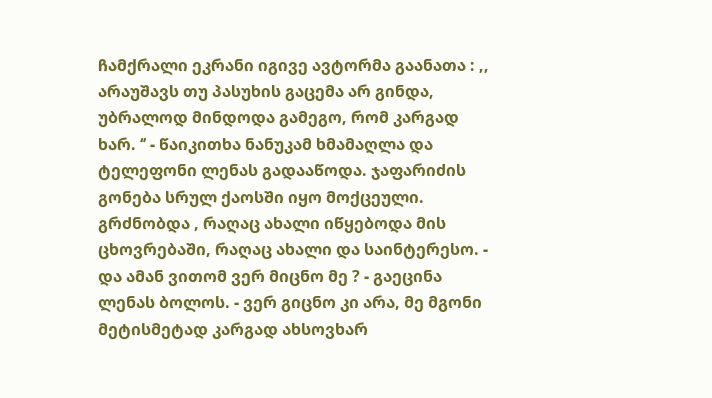ჩამქრალი ეკრანი იგივე ავტორმა გაანათა : ,, არაუშავს თუ პასუხის გაცემა არ გინდა, უბრალოდ მინდოდა გამეგო, რომ კარგად ხარ. ‘’ - წაიკითხა ნანუკამ ხმამაღლა და ტელეფონი ლენას გადააწოდა. ჯაფარიძის გონება სრულ ქაოსში იყო მოქცეული. გრძნობდა , რაღაც ახალი იწყებოდა მის ცხოვრებაში, რაღაც ახალი და საინტერესო. - და ამან ვითომ ვერ მიცნო მე ? - გაეცინა ლენას ბოლოს. - ვერ გიცნო კი არა, მე მგონი მეტისმეტად კარგად ახსოვხარ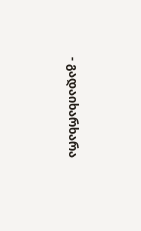- გადაიხარხარა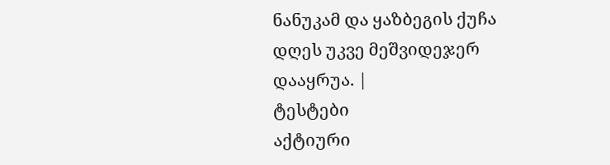ნანუკამ და ყაზბეგის ქუჩა დღეს უკვე მეშვიდეჯერ დააყრუა. |
ტესტები
აქტიური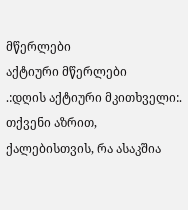მწერლები
აქტიური მწერლები
.:დღის აქტიური მკითხველი:.
თქვენი აზრით, ქალებისთვის, რა ასაკშია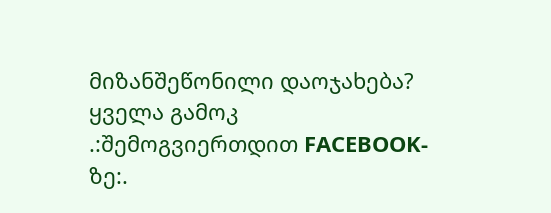მიზანშეწონილი დაოჯახება?
ყველა გამოკ
.:შემოგვიერთდით FACEBOOK-ზე:.